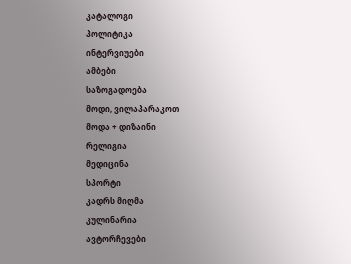კატალოგი
პოლიტიკა
ინტერვიუები
ამბები
საზოგადოება
მოდი, ვილაპარაკოთ
მოდა + დიზაინი
რელიგია
მედიცინა
სპორტი
კადრს მიღმა
კულინარია
ავტორჩევები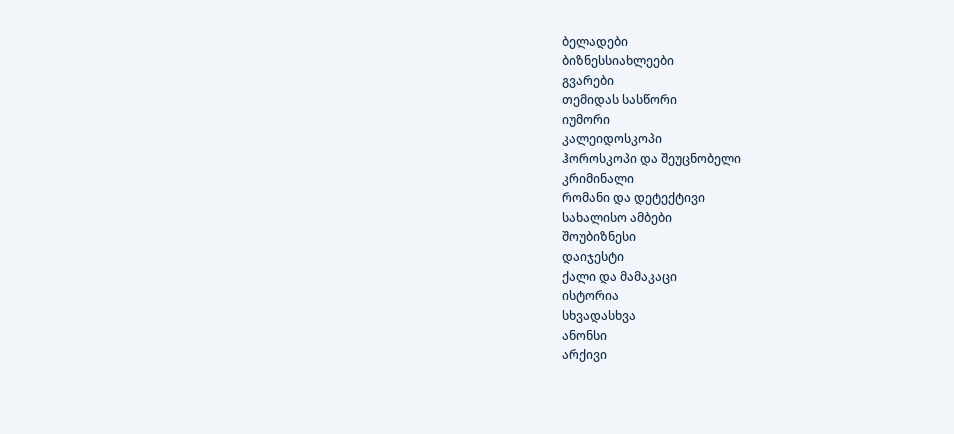ბელადები
ბიზნესსიახლეები
გვარები
თემიდას სასწორი
იუმორი
კალეიდოსკოპი
ჰოროსკოპი და შეუცნობელი
კრიმინალი
რომანი და დეტექტივი
სახალისო ამბები
შოუბიზნესი
დაიჯესტი
ქალი და მამაკაცი
ისტორია
სხვადასხვა
ანონსი
არქივი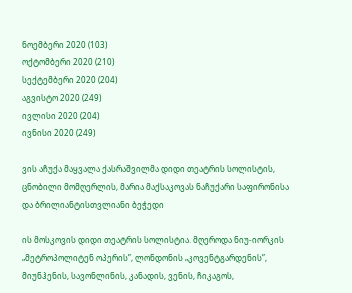ნოემბერი 2020 (103)
ოქტომბერი 2020 (210)
სექტემბერი 2020 (204)
აგვისტო 2020 (249)
ივლისი 2020 (204)
ივნისი 2020 (249)

ვის აჩუქა მაყვალა ქასრაშვილმა დიდი თეატრის სოლისტის, ცნობილი მომღერლის, მარია მაქსაკოვას ნაჩუქარი საფირონისა და ბრილიანტისთვლიანი ბეჭედი

ის მოსკოვის დიდი თეატრის სოლისტია. მღეროდა ნიუ-იორკის „მეტროპოლიტენ ოპერის”, ლონდონის „კოვენტგარდენის”, მიუნჰენის, სავონლინის, კანადის, ვენის, ჩიკაგოს,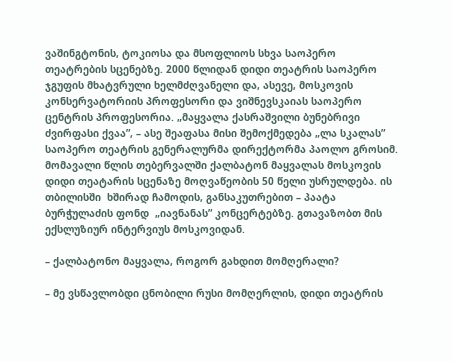ვაშინგტონის, ტოკიოსა და მსოფლიოს სხვა საოპერო თეატრების სცენებზე. 2000 წლიდან დიდი თეატრის საოპერო ჯგუფის მხატვრული ხელმძღვანელი და, ასევე, მოსკოვის კონსერვატორიის პროფესორი და ვიშნევსკაიას საოპერო ცენტრის პროფესორია. „მაყვალა ქასრაშვილი ბუნებრივი ძვირფასი ქვაა”, – ასე შეაფასა მისი შემოქმედება „ლა სკალას” საოპერო თეატრის გენერალურმა დირექტორმა პაოლო გროსიმ.  მომავალი წლის თებერვალში ქალბატონ მაყვალას მოსკოვის დიდი თეატარის სცენაზე მოღვაწეობის 50 წელი უსრულდება. ის თბილისში  ხშირად ჩამოდის, განსაკუთრებით – პაატა ბურჭულაძის ფონდ  „იავნანას” კონცერტებზე. გთავაზობთ მის ექსლუზიურ ინტერვიუს მოსკოვიდან.

– ქალბატონო მაყვალა, როგორ გახდით მომღერალი?

– მე ვსწავლობდი ცნობილი რუსი მომღერლის, დიდი თეატრის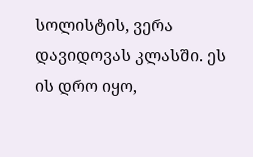სოლისტის, ვერა დავიდოვას კლასში. ეს ის დრო იყო,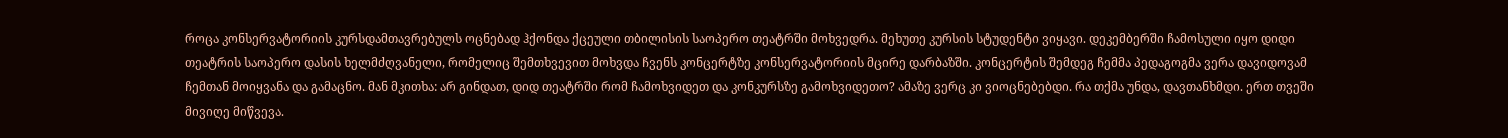როცა კონსერვატორიის კურსდამთავრებულს ოცნებად ჰქონდა ქცეული თბილისის საოპერო თეატრში მოხვედრა. მეხუთე კურსის სტუდენტი ვიყავი. დეკემბერში ჩამოსული იყო დიდი თეატრის საოპერო დასის ხელმძღვანელი, რომელიც შემთხვევით მოხვდა ჩვენს კონცერტზე კონსერვატორიის მცირე დარბაზში. კონცერტის შემდეგ ჩემმა პედაგოგმა ვერა დავიდოვამ ჩემთან მოიყვანა და გამაცნო. მან მკითხა: არ გინდათ, დიდ თეატრში რომ ჩამოხვიდეთ და კონკურსზე გამოხვიდეთო? ამაზე ვერც კი ვიოცნებებდი. რა თქმა უნდა, დავთანხმდი. ერთ თვეში მივიღე მიწვევა.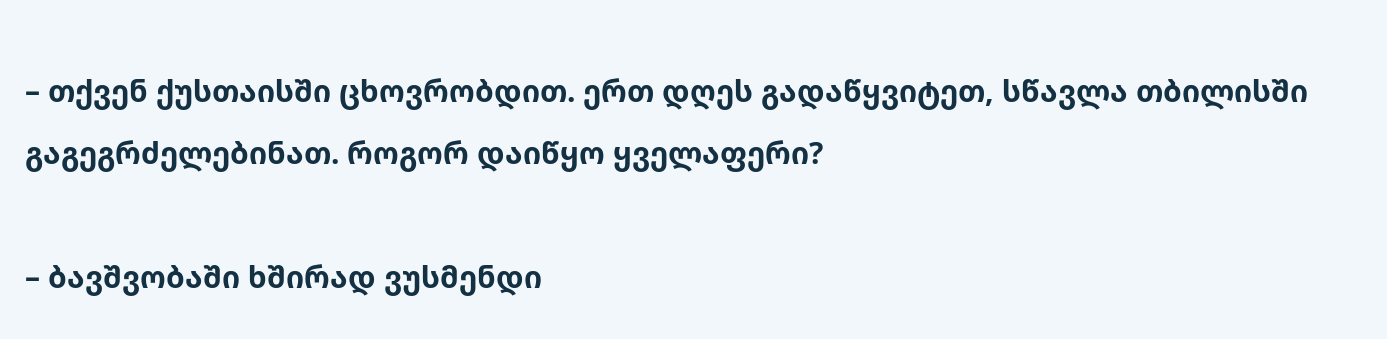– თქვენ ქუსთაისში ცხოვრობდით. ერთ დღეს გადაწყვიტეთ, სწავლა თბილისში გაგეგრძელებინათ. როგორ დაიწყო ყველაფერი?

– ბავშვობაში ხშირად ვუსმენდი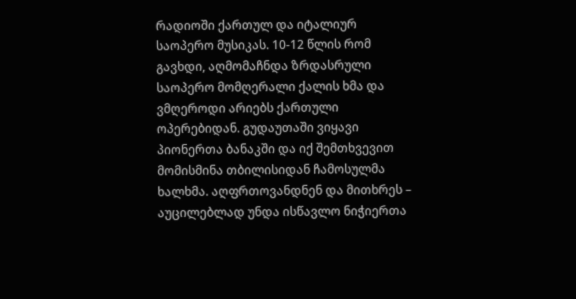რადიოში ქართულ და იტალიურ საოპერო მუსიკას. 10-12 წლის რომ გავხდი, აღმომაჩნდა ზრდასრული საოპერო მომღერალი ქალის ხმა და ვმღეროდი არიებს ქართული ოპერებიდან. გუდაუთაში ვიყავი პიონერთა ბანაკში და იქ შემთხვევით მომისმინა თბილისიდან ჩამოსულმა ხალხმა. აღფრთოვანდნენ და მითხრეს – აუცილებლად უნდა ისწავლო ნიჭიერთა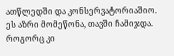ათწლედში და კონსერვატორიაშიო. ეს აზრი მომეწონა, თავში ჩამიჯდა. როგორც კი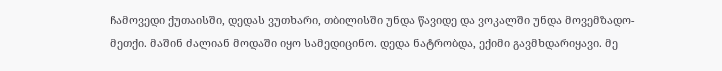ჩამოვედი ქუთაისში, დედას ვუთხარი, თბილისში უნდა წავიდე და ვოკალში უნდა მოვემზადო-მეთქი. მაშინ ძალიან მოდაში იყო სამედიცინო. დედა ნატრობდა, ექიმი გავმხდარიყავი. მე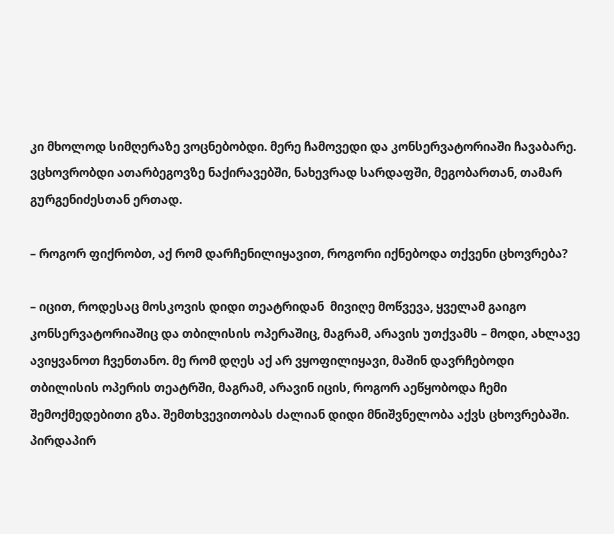კი მხოლოდ სიმღერაზე ვოცნებობდი. მერე ჩამოვედი და კონსერვატორიაში ჩავაბარე. ვცხოვრობდი ათარბეგოვზე ნაქირავებში, ნახევრად სარდაფში, მეგობართან, თამარ გურგენიძესთან ერთად.

– როგორ ფიქრობთ, აქ რომ დარჩენილიყავით, როგორი იქნებოდა თქვენი ცხოვრება?

– იცით, როდესაც მოსკოვის დიდი თეატრიდან  მივიღე მოწვევა, ყველამ გაიგო კონსერვატორიაშიც და თბილისის ოპერაშიც, მაგრამ, არავის უთქვამს – მოდი, ახლავე ავიყვანოთ ჩვენთანო. მე რომ დღეს აქ არ ვყოფილიყავი, მაშინ დავრჩებოდი თბილისის ოპერის თეატრში, მაგრამ, არავინ იცის, როგორ აეწყობოდა ჩემი შემოქმედებითი გზა. შემთხვევითობას ძალიან დიდი მნიშვნელობა აქვს ცხოვრებაში. პირდაპირ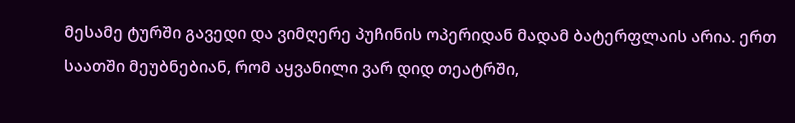მესამე ტურში გავედი და ვიმღერე პუჩინის ოპერიდან მადამ ბატერფლაის არია. ერთ საათში მეუბნებიან, რომ აყვანილი ვარ დიდ თეატრში,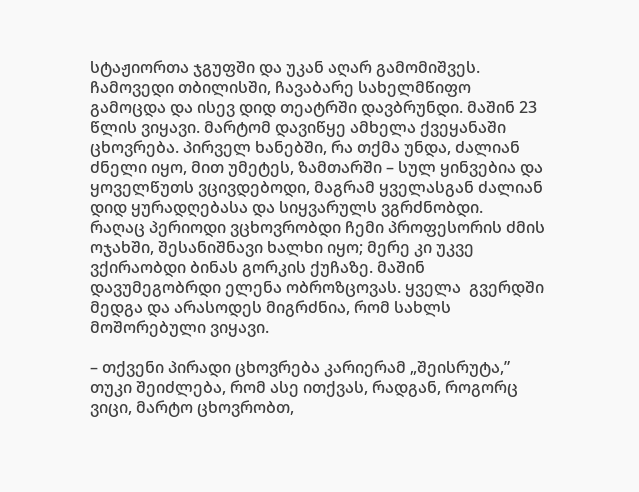სტაჟიორთა ჯგუფში და უკან აღარ გამომიშვეს. ჩამოვედი თბილისში, ჩავაბარე სახელმწიფო გამოცდა და ისევ დიდ თეატრში დავბრუნდი. მაშინ 23 წლის ვიყავი. მარტომ დავიწყე ამხელა ქვეყანაში ცხოვრება. პირველ ხანებში, რა თქმა უნდა, ძალიან ძნელი იყო, მით უმეტეს, ზამთარში – სულ ყინვებია და ყოველწუთს ვცივდებოდი, მაგრამ ყველასგან ძალიან დიდ ყურადღებასა და სიყვარულს ვგრძნობდი.  რაღაც პერიოდი ვცხოვრობდი ჩემი პროფესორის ძმის ოჯახში, შესანიშნავი ხალხი იყო; მერე კი უკვე ვქირაობდი ბინას გორკის ქუჩაზე. მაშინ დავუმეგობრდი ელენა ობროზცოვას. ყველა  გვერდში მედგა და არასოდეს მიგრძნია, რომ სახლს მოშორებული ვიყავი.

– თქვენი პირადი ცხოვრება კარიერამ „შეისრუტა,” თუკი შეიძლება, რომ ასე ითქვას, რადგან, როგორც ვიცი, მარტო ცხოვრობთ,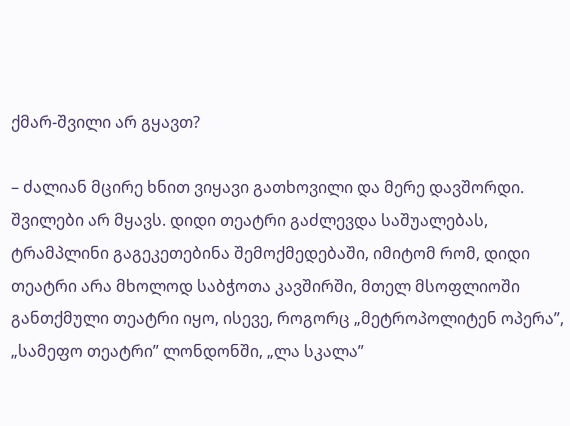ქმარ-შვილი არ გყავთ?

– ძალიან მცირე ხნით ვიყავი გათხოვილი და მერე დავშორდი. შვილები არ მყავს. დიდი თეატრი გაძლევდა საშუალებას,  ტრამპლინი გაგეკეთებინა შემოქმედებაში, იმიტომ რომ, დიდი თეატრი არა მხოლოდ საბჭოთა კავშირში, მთელ მსოფლიოში განთქმული თეატრი იყო, ისევე, როგორც „მეტროპოლიტენ ოპერა”,  „სამეფო თეატრი” ლონდონში, „ლა სკალა”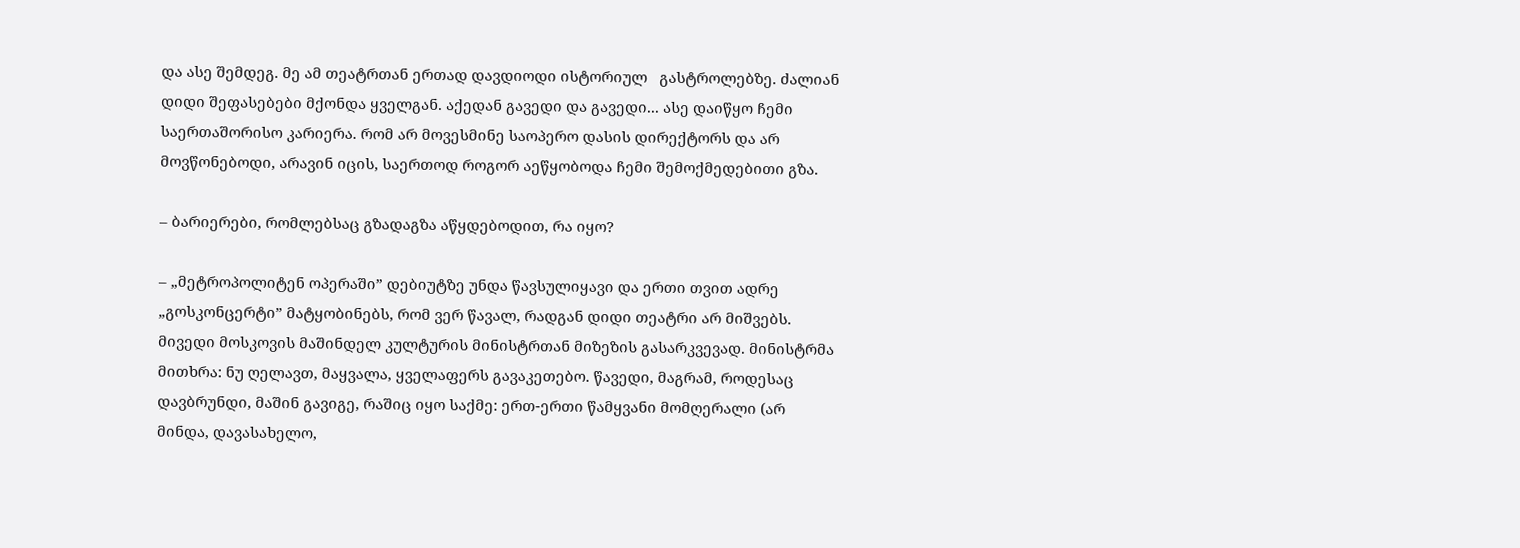და ასე შემდეგ. მე ამ თეატრთან ერთად დავდიოდი ისტორიულ   გასტროლებზე. ძალიან დიდი შეფასებები მქონდა ყველგან. აქედან გავედი და გავედი... ასე დაიწყო ჩემი საერთაშორისო კარიერა. რომ არ მოვესმინე საოპერო დასის დირექტორს და არ მოვწონებოდი, არავინ იცის, საერთოდ როგორ აეწყობოდა ჩემი შემოქმედებითი გზა.

– ბარიერები, რომლებსაც გზადაგზა აწყდებოდით, რა იყო?

– „მეტროპოლიტენ ოპერაში” დებიუტზე უნდა წავსულიყავი და ერთი თვით ადრე „გოსკონცერტი” მატყობინებს, რომ ვერ წავალ, რადგან დიდი თეატრი არ მიშვებს. მივედი მოსკოვის მაშინდელ კულტურის მინისტრთან მიზეზის გასარკვევად. მინისტრმა მითხრა: ნუ ღელავთ, მაყვალა, ყველაფერს გავაკეთებო. წავედი, მაგრამ, როდესაც დავბრუნდი, მაშინ გავიგე, რაშიც იყო საქმე: ერთ-ერთი წამყვანი მომღერალი (არ მინდა, დავასახელო,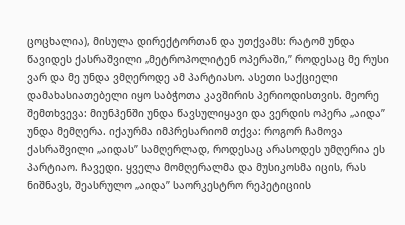ცოცხალია), მისულა დირექტორთან და უთქვამს: რატომ უნდა წავიდეს ქასრაშვილი „მეტროპოლიტენ ოპერაში,” როდესაც მე რუსი ვარ და მე უნდა ვმღეროდე ამ პარტიასო. ასეთი საქციელი დამახასიათებელი იყო საბჭოთა კავშირის პერიოდისთვის. მეორე შემთხვევა: მიუნჰენში უნდა წავსულიყავი და ვერდის ოპერა „აიდა” უნდა მემღერა. იქაურმა იმპრესარიომ თქვა: როგორ ჩამოვა ქასრაშვილი „აიდას” სამღერლად, როდესაც არასოდეს უმღერია ეს პარტიაო. ჩავედი. ყველა მომღერალმა და მუსიკოსმა იცის, რას ნიშნავს, შეასრულო „აიდა” საორკესტრო რეპეტიციის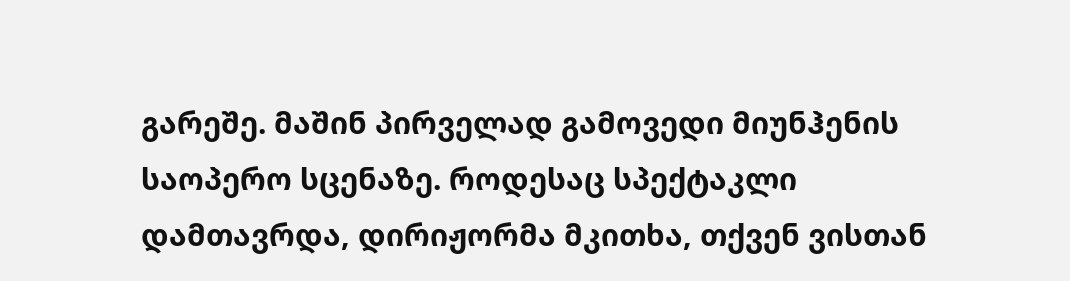გარეშე. მაშინ პირველად გამოვედი მიუნჰენის საოპერო სცენაზე. როდესაც სპექტაკლი დამთავრდა, დირიჟორმა მკითხა, თქვენ ვისთან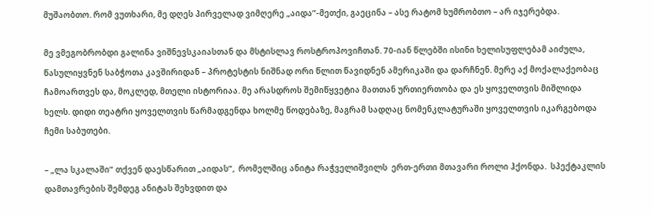მუშაობთო. რომ ვუთხარი, მე დღეს პირველად ვიმღერე „აიდა”-მეთქი, გაეცინა – ასე რატომ ხუმრობთო – არ იჯერებდა.

მე ვმეგობრობდი გალინა ვიშნევსკაიასთან და მსტისლავ როსტროპოვიჩთან. 70-იან წლებში ისინი ხელისუფლებამ აიძულა, წასულიყვნენ საბჭოთა კავშირიდან – პროტესტის ნიშნად ორი წლით წავიდნენ ამერიკაში და დარჩნენ. მერე აქ მოქალაქეობაც  ჩამოართვეს და, მოკლედ, მთელი ისტორიაა. მე არასდროს შემიწყვეტია მათთან ურთიერთობა და ეს ყოველთვის მიშლიდა ხელს. დიდი თეატრი ყოველთვის წარმადგენდა ხოლმე წოდებაზე, მაგრამ სადღაც ნომენკლატურაში ყოველთვის იკარგებოდა ჩემი საბუთები.

– „ლა სკალაში” თქვენ დაესწარით „აიდას”,  რომელშიც ანიტა რაჭველიშვილს  ერთ-ერთი მთავარი როლი ჰქონდა.  სპექტაკლის დამთავრების შემდეგ ანიტას შეხვდით და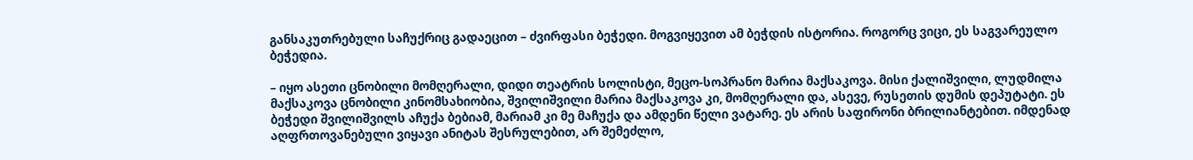განსაკუთრებული საჩუქრიც გადაეცით – ძვირფასი ბეჭედი. მოგვიყევით ამ ბეჭდის ისტორია. როგორც ვიცი, ეს საგვარეულო ბეჭედია.

– იყო ასეთი ცნობილი მომღერალი, დიდი თეატრის სოლისტი, მეცო-სოპრანო მარია მაქსაკოვა. მისი ქალიშვილი, ლუდმილა მაქსაკოვა ცნობილი კინომსახიობია, შვილიშვილი მარია მაქსაკოვა კი, მომღერალი და, ასევე, რუსეთის დუმის დეპუტატი. ეს ბეჭედი შვილიშვილს აჩუქა ბებიამ, მარიამ კი მე მაჩუქა და ამდენი წელი ვატარე. ეს არის საფირონი ბრილიანტებით. იმდენად აღფრთოვანებული ვიყავი ანიტას შესრულებით, არ შემეძლო,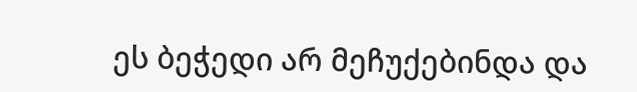ეს ბეჭედი არ მეჩუქებინდა და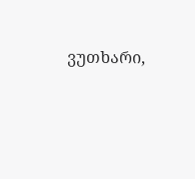ვუთხარი,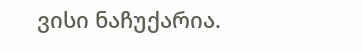ვისი ნაჩუქარია.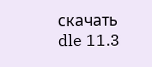скачать dle 11.3